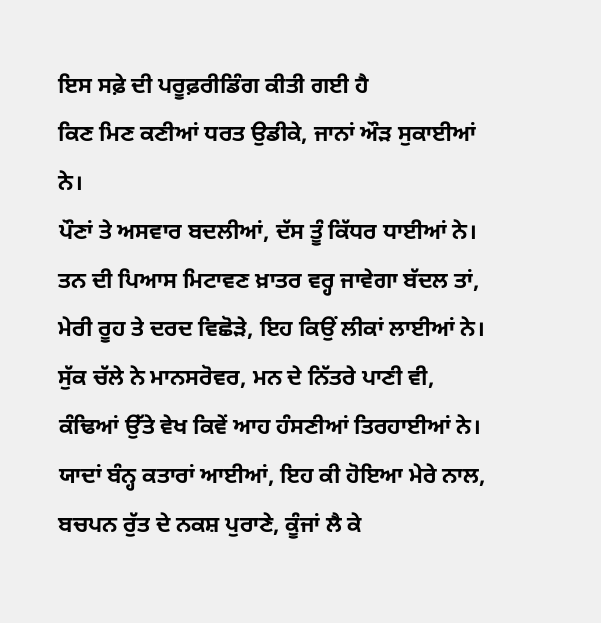ਇਸ ਸਫ਼ੇ ਦੀ ਪਰੂਫ਼ਰੀਡਿੰਗ ਕੀਤੀ ਗਈ ਹੈ
ਕਿਣ ਮਿਣ ਕਣੀਆਂ ਧਰਤ ਉਡੀਕੇ, ਜਾਨਾਂ ਔੜ ਸੁਕਾਈਆਂ ਨੇ।
ਪੌਣਾਂ ਤੇ ਅਸਵਾਰ ਬਦਲੀਆਂ, ਦੱਸ ਤੂੰ ਕਿੱਧਰ ਧਾਈਆਂ ਨੇ।
ਤਨ ਦੀ ਪਿਆਸ ਮਿਟਾਵਣ ਖ਼ਾਤਰ ਵਰ੍ਹ ਜਾਵੇਗਾ ਬੱਦਲ ਤਾਂ,
ਮੇਰੀ ਰੂਹ ਤੇ ਦਰਦ ਵਿਛੋੜੇ, ਇਹ ਕਿਉਂ ਲੀਕਾਂ ਲਾਈਆਂ ਨੇ।
ਸੁੱਕ ਚੱਲੇ ਨੇ ਮਾਨਸਰੋਵਰ, ਮਨ ਦੇ ਨਿੱਤਰੇ ਪਾਣੀ ਵੀ,
ਕੰਢਿਆਂ ਉੱਤੇ ਵੇਖ ਕਿਵੇਂ ਆਹ ਹੰਸਣੀਆਂ ਤਿਰਹਾਈਆਂ ਨੇ।
ਯਾਦਾਂ ਬੰਨ੍ਹ ਕਤਾਰਾਂ ਆਈਆਂ, ਇਹ ਕੀ ਹੋਇਆ ਮੇਰੇ ਨਾਲ,
ਬਚਪਨ ਰੁੱਤ ਦੇ ਨਕਸ਼ ਪੁਰਾਣੇ, ਕੂੰਜਾਂ ਲੈ ਕੇ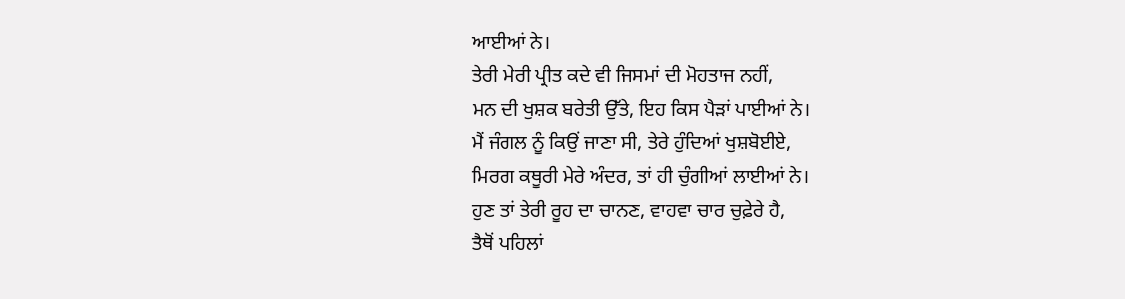ਆਈਆਂ ਨੇ।
ਤੇਰੀ ਮੇਰੀ ਪ੍ਰੀਤ ਕਦੇ ਵੀ ਜਿਸਮਾਂ ਦੀ ਮੋਹਤਾਜ ਨਹੀਂ,
ਮਨ ਦੀ ਖੁਸ਼ਕ ਬਰੇਤੀ ਉੱਤੇ, ਇਹ ਕਿਸ ਪੈੜਾਂ ਪਾਈਆਂ ਨੇ।
ਮੈਂ ਜੰਗਲ ਨੂੰ ਕਿਉਂ ਜਾਣਾ ਸੀ, ਤੇਰੇ ਹੁੰਦਿਆਂ ਖੁਸ਼ਬੋਈਏ,
ਮਿਰਗ ਕਥੂਰੀ ਮੇਰੇ ਅੰਦਰ, ਤਾਂ ਹੀ ਚੁੰਗੀਆਂ ਲਾਈਆਂ ਨੇ।
ਹੁਣ ਤਾਂ ਤੇਰੀ ਰੂਹ ਦਾ ਚਾਨਣ, ਵਾਹਵਾ ਚਾਰ ਚੁਫ਼ੇਰੇ ਹੈ,
ਤੈਥੋਂ ਪਹਿਲਾਂ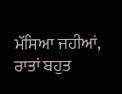ਮੱਸਿਆ ਜਹੀਆਂ, ਰਾਤਾਂ ਬਹੁਤ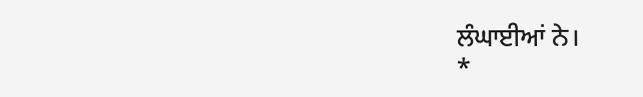ਲੰਘਾਈਆਂ ਨੇ।
*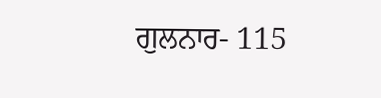ਗੁਲਨਾਰ- 115